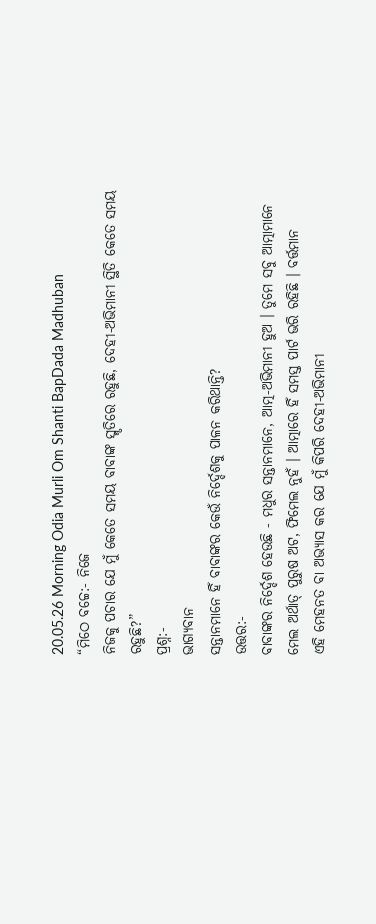20.05.26 Morning Odia Murli Om Shanti BapDada Madhuban
“ମିଠେ ବଚ୍ଚେ:- ନିଜେ
ନିଜକୁ ପଚାର ଯେ ମୁଁ କେତେ ସମୟ ବାବାଙ୍କ ସ୍ମୃତିରେ ରହୁଛି, ଦେହୀ-ଅଭିମାନୀ ସ୍ଥିତି କେତେ ସମୟ
ରହୁଛି?”
ପ୍ରଶ୍ନ:-
ଭାଗ୍ୟବାନ
ସନ୍ତାନମାନେ ହିଁ ବାବାଙ୍କର କେଉଁ ନିର୍ଦ୍ଦେଶକୁ ପାଳନ କରିଥାନ୍ତି?
ଉତ୍ତର:-
ବାବାଙ୍କର ନିର୍ଦ୍ଦେଶ ହେଉଛି - ମଧୁର ସନ୍ତାନମାନେ, ଆତ୍ମ-ଅଭିମାନୀ ହୁଅ । ତୁମେ ସବୁ ଆତ୍ମାମାନେ
ମେଲ ଅର୍ଥାତ୍ ପୁରୁଷ ଅଟ, ଫିମେଲ ନୁହଁ । ଆତ୍ମାରେ ହିଁ ସମସ୍ତ ପାର୍ଟ ଭରି ରହିଛି । ବର୍ତ୍ତମାନ
ଏହି ମେହନତ ବା ଅଭ୍ୟାସ କର ଯେ ମୁଁ କିପରି ଦେହୀ-ଅଭିମାନୀ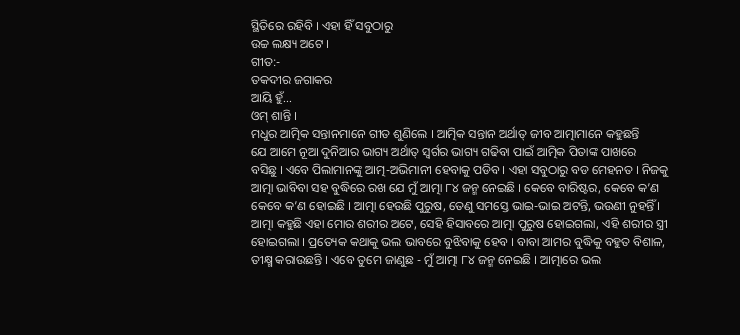ସ୍ଥିତିରେ ରହିବି । ଏହା ହିଁ ସବୁଠାରୁ
ଉଚ୍ଚ ଲକ୍ଷ୍ୟ ଅଟେ ।
ଗୀତ:-
ତକଦୀର ଜଗାକର
ଆୟି ହୁଁ...
ଓମ୍ ଶାନ୍ତି ।
ମଧୁର ଆତ୍ମିକ ସନ୍ତାନମାନେ ଗୀତ ଶୁଣିଲେ । ଆତ୍ମିକ ସନ୍ତାନ ଅର୍ଥାତ୍ ଜୀବ ଆତ୍ମାମାନେ କହୁଛନ୍ତି
ଯେ ଆମେ ନୂଆ ଦୁନିଆର ଭାଗ୍ୟ ଅର୍ଥାତ୍ ସ୍ୱର୍ଗର ଭାଗ୍ୟ ଗଢିବା ପାଇଁ ଆତ୍ମିକ ପିତାଙ୍କ ପାଖରେ
ବସିଛୁ । ଏବେ ପିଲାମାନଙ୍କୁ ଆତ୍ମ-ଅଭିମାନୀ ହେବାକୁ ପଡିବ । ଏହା ସବୁଠାରୁ ବଡ ମେହନତ । ନିଜକୁ
ଆତ୍ମା ଭାବିବା ସହ ବୁଦ୍ଧିରେ ରଖ ଯେ ମୁଁ ଆତ୍ମା ୮୪ ଜନ୍ମ ନେଇଛି । କେବେ ବାରିଷ୍ଟର, କେବେ କ’ଣ
କେବେ କ’ଣ ହୋଇଛି । ଆତ୍ମା ହେଉଛି ପୁରୁଷ, ତେଣୁ ସମସ୍ତେ ଭାଇ-ଭାଇ ଅଟନ୍ତି, ଭଉଣୀ ନୁହନ୍ତିଁ ।
ଆତ୍ମା କହୁଛି ଏହା ମୋର ଶରୀର ଅଟେ, ସେହି ହିସାବରେ ଆତ୍ମା ପୁରୁଷ ହୋଇଗଲା, ଏହି ଶରୀର ସ୍ତ୍ରୀ
ହୋଇଗଲା । ପ୍ରତ୍ୟେକ କଥାକୁ ଭଲ ଭାବରେ ବୁଝିବାକୁ ହେବ । ବାବା ଆମର ବୁଦ୍ଧିକୁ ବହୁତ ବିଶାଳ,
ତୀକ୍ଷ୍ମ କରାଉଛନ୍ତି । ଏବେ ତୁମେ ଜାଣୁଛ - ମୁଁ ଆତ୍ମା ୮୪ ଜନ୍ମ ନେଇଛି । ଆତ୍ମାରେ ଭଲ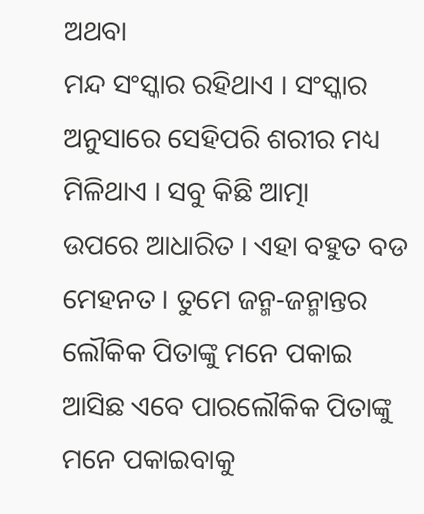ଅଥବା
ମନ୍ଦ ସଂସ୍କାର ରହିଥାଏ । ସଂସ୍କାର ଅନୁସାରେ ସେହିପରି ଶରୀର ମଧ୍ୟ ମିଳିଥାଏ । ସବୁ କିଛି ଆତ୍ମା
ଉପରେ ଆଧାରିତ । ଏହା ବହୁତ ବଡ ମେହନତ । ତୁମେ ଜନ୍ମ-ଜନ୍ମାନ୍ତର ଲୌକିକ ପିତାଙ୍କୁ ମନେ ପକାଇ
ଆସିଛ ଏବେ ପାରଲୌକିକ ପିତାଙ୍କୁ ମନେ ପକାଇବାକୁ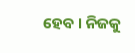ହେବ । ନିଜକୁ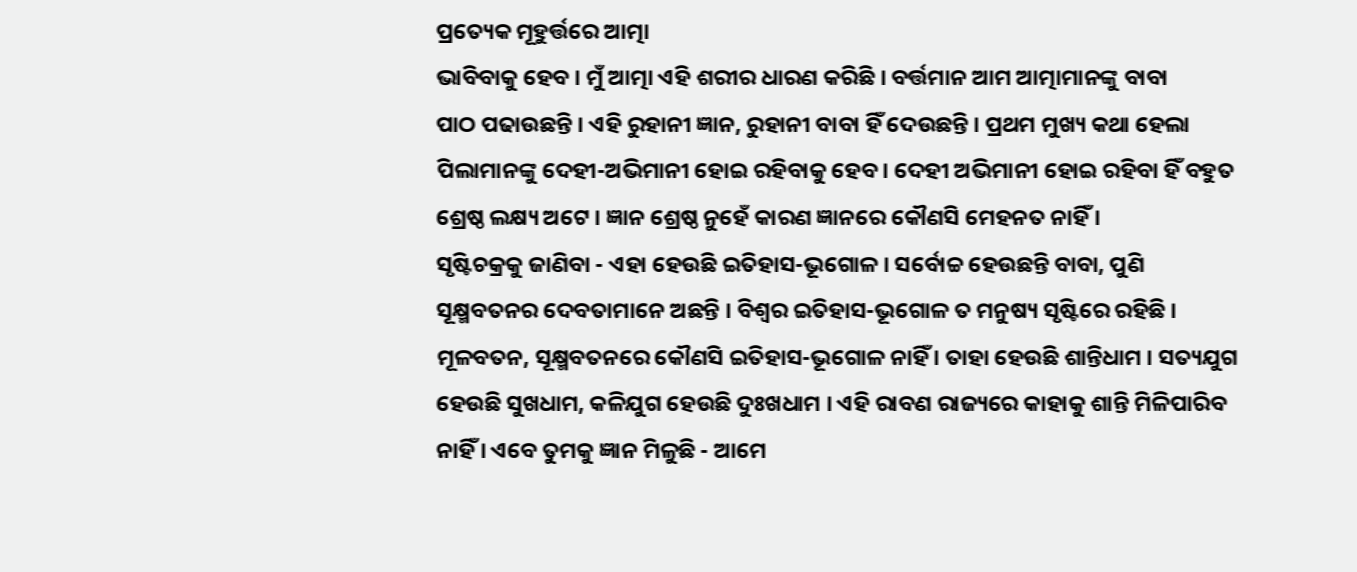ପ୍ରତ୍ୟେକ ମୂହୁର୍ତ୍ତରେ ଆତ୍ମା
ଭାବିବାକୁ ହେବ । ମୁଁ ଆତ୍ମା ଏହି ଶରୀର ଧାରଣ କରିଛି । ବର୍ତ୍ତମାନ ଆମ ଆତ୍ମାମାନଙ୍କୁ ବାବା
ପାଠ ପଢାଉଛନ୍ତି । ଏହି ରୁହାନୀ ଜ୍ଞାନ, ରୁହାନୀ ବାବା ହିଁ ଦେଉଛନ୍ତି । ପ୍ରଥମ ମୁଖ୍ୟ କଥା ହେଲା
ପିଲାମାନଙ୍କୁ ଦେହୀ-ଅଭିମାନୀ ହୋଇ ରହିବାକୁ ହେବ । ଦେହୀ ଅଭିମାନୀ ହୋଇ ରହିବା ହିଁ ବହୁତ
ଶ୍ରେଷ୍ଠ ଲକ୍ଷ୍ୟ ଅଟେ । ଜ୍ଞାନ ଶ୍ରେଷ୍ଠ ନୁହେଁ କାରଣ ଜ୍ଞାନରେ କୌଣସି ମେହନତ ନାହିଁ ।
ସୃଷ୍ଟିଚକ୍ରକୁ ଜାଣିବା - ଏହା ହେଉଛି ଇତିହାସ-ଭୂଗୋଳ । ସର୍ବୋଚ୍ଚ ହେଉଛନ୍ତି ବାବା, ପୁଣି
ସୂକ୍ଷ୍ମବତନର ଦେବତାମାନେ ଅଛନ୍ତି । ବିଶ୍ୱର ଇତିହାସ-ଭୂଗୋଳ ତ ମନୁଷ୍ୟ ସୃଷ୍ଟିରେ ରହିଛି ।
ମୂଳବତନ, ସୂକ୍ଷ୍ମବତନରେ କୌଣସି ଇତିହାସ-ଭୂଗୋଳ ନାହିଁ । ତାହା ହେଉଛି ଶାନ୍ତିଧାମ । ସତ୍ୟଯୁଗ
ହେଉଛି ସୁଖଧାମ, କଳିଯୁଗ ହେଉଛି ଦୁଃଖଧାମ । ଏହି ରାବଣ ରାଜ୍ୟରେ କାହାକୁ ଶାନ୍ତି ମିଳିପାରିବ
ନାହିଁ । ଏବେ ତୁମକୁ ଜ୍ଞାନ ମିଳୁଛି - ଆମେ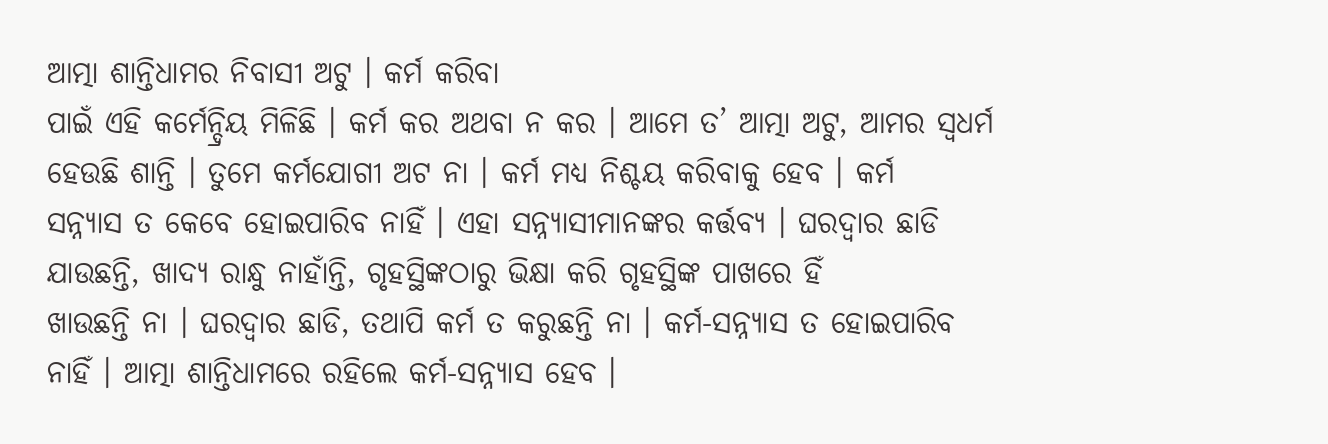ଆତ୍ମା ଶାନ୍ତିଧାମର ନିବାସୀ ଅଟୁ । କର୍ମ କରିବା
ପାଇଁ ଏହି କର୍ମେନ୍ଦ୍ରିୟ ମିଳିଛି । କର୍ମ କର ଅଥବା ନ କର । ଆମେ ତ’ ଆତ୍ମା ଅଟୁ, ଆମର ସ୍ୱଧର୍ମ
ହେଉଛି ଶାନ୍ତି । ତୁମେ କର୍ମଯୋଗୀ ଅଟ ନା । କର୍ମ ମଧ୍ୟ ନିଶ୍ଚୟ କରିବାକୁ ହେବ । କର୍ମ
ସନ୍ନ୍ୟାସ ତ କେବେ ହୋଇପାରିବ ନାହିଁ । ଏହା ସନ୍ନ୍ୟାସୀମାନଙ୍କର କର୍ତ୍ତବ୍ୟ । ଘରଦ୍ୱାର ଛାଡି
ଯାଉଛନ୍ତି, ଖାଦ୍ୟ ରାନ୍ଧୁ ନାହାଁନ୍ତି, ଗୃହସ୍ଥିଙ୍କଠାରୁ ଭିକ୍ଷା କରି ଗୃହସ୍ଥିଙ୍କ ପାଖରେ ହିଁ
ଖାଉଛନ୍ତି ନା । ଘରଦ୍ୱାର ଛାଡି, ତଥାପି କର୍ମ ତ କରୁଛନ୍ତି ନା । କର୍ମ-ସନ୍ନ୍ୟାସ ତ ହୋଇପାରିବ
ନାହିଁ । ଆତ୍ମା ଶାନ୍ତିଧାମରେ ରହିଲେ କର୍ମ-ସନ୍ନ୍ୟାସ ହେବ ।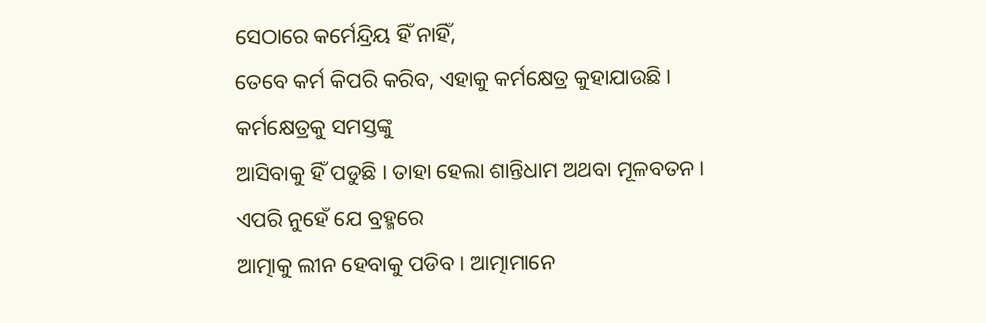ସେଠାରେ କର୍ମେନ୍ଦ୍ରିୟ ହିଁ ନାହିଁ,
ତେବେ କର୍ମ କିପରି କରିବ, ଏହାକୁ କର୍ମକ୍ଷେତ୍ର କୁହାଯାଉଛି । କର୍ମକ୍ଷେତ୍ରକୁ ସମସ୍ତଙ୍କୁ
ଆସିବାକୁ ହିଁ ପଡୁଛି । ତାହା ହେଲା ଶାନ୍ତିଧାମ ଅଥବା ମୂଳବତନ । ଏପରି ନୁହେଁ ଯେ ବ୍ରହ୍ମରେ
ଆତ୍ମାକୁ ଲୀନ ହେବାକୁ ପଡିବ । ଆତ୍ମାମାନେ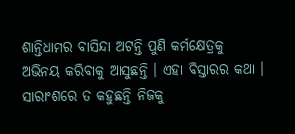ଶାନ୍ତିଧାମର ବାସିନ୍ଦା ଅଟନ୍ତି ପୁଣି କର୍ମକ୍ଷେତ୍ରକୁ
ଅଭିନୟ କରିବାକୁ ଆସୁଛନ୍ତି । ଏହା ବିସ୍ତାରର କଥା । ସାରାଂଶରେ ତ କହୁଛନ୍ତି ନିଜକୁ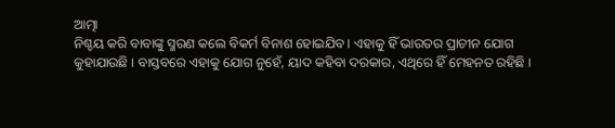ଆତ୍ମା
ନିଶ୍ଚୟ କରି ବାବାଙ୍କୁ ସ୍ମରଣ କଲେ ବିକର୍ମ ବିନାଶ ହୋଇଯିବ । ଏହାକୁ ହିଁ ଭାରତର ପ୍ରାଚୀନ ଯୋଗ
କୁହାଯାଉଛି । ବାସ୍ତବରେ ଏହାକୁ ଯୋଗ ନୁହେଁ, ୟାଦ କହିବା ଦରକାର, ଏଥିରେ ହିଁ ମେହନତ ରହିଛି ।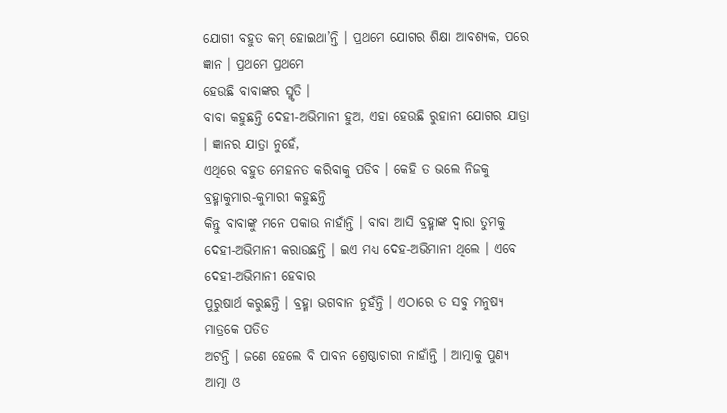ଯୋଗୀ ବହୁତ କମ୍ ହୋଇଥା’ନ୍ତି । ପ୍ରଥମେ ଯୋଗର ଶିକ୍ଷା ଆବଶ୍ୟକ, ପରେ ଜ୍ଞାନ । ପ୍ରଥମେ ପ୍ରଥମେ
ହେଉଛି ବାବାଙ୍କର ସ୍ମୃତି ।
ବାବା କହୁଛନ୍ତି ଦେହୀ-ଅଭିମାନୀ ହୁଅ, ଏହା ହେଉଛି ରୁହାନୀ ଯୋଗର ଯାତ୍ରା । ଜ୍ଞାନର ଯାତ୍ରା ନୁହେଁ,
ଏଥିରେ ବହୁତ ମେହନତ କରିବାକୁ ପଡିବ । କେହି ତ ଭଲେ ନିଜକୁ ବ୍ରହ୍ମାକୁମାର-କୁମାରୀ କହୁଛନ୍ତି
କିନ୍ତୁ ବାବାଙ୍କୁ ମନେ ପକାଉ ନାହାଁନ୍ତି । ବାବା ଆସି ବ୍ରହ୍ମାଙ୍କ ଦ୍ୱାରା ତୁମକୁ
ଦେହୀ-ଅଭିମାନୀ କରାଉଛନ୍ତି । ଇଏ ମଧ୍ୟ ଦେହ-ଅଭିମାନୀ ଥିଲେ । ଏବେ ଦେହୀ-ଅଭିମାନୀ ହେବାର
ପୁରୁଷାର୍ଥ କରୁଛନ୍ତି । ବ୍ରହ୍ମା ଭଗବାନ ନୁହଁନ୍ତି । ଏଠାରେ ତ ସବୁ ମନୁଷ୍ୟ ମାତ୍ରକେ ପତିତ
ଅଟନ୍ତି । ଜଣେ ହେଲେ ବି ପାବନ ଶ୍ରେଷ୍ଠାଚାରୀ ନାହାଁନ୍ତି । ଆତ୍ମାକୁ ପୁଣ୍ୟ ଆତ୍ମା ଓ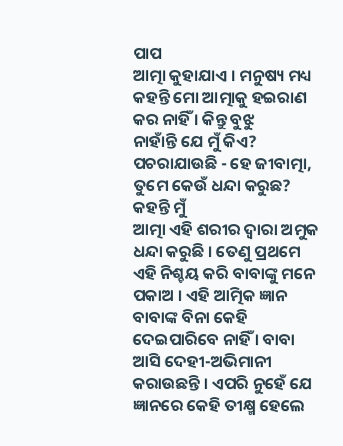ପାପ
ଆତ୍ମା କୁହାଯାଏ । ମନୁଷ୍ୟ ମଧ୍ୟ କହନ୍ତି ମୋ ଆତ୍ମାକୁ ହଇରାଣ କର ନାହିଁ । କିନ୍ତୁ ବୁଝୁ
ନାହାଁନ୍ତି ଯେ ମୁଁ କିଏ? ପଚରାଯାଉଛି - ହେ ଜୀବାତ୍ମା, ତୁମେ କେଉଁ ଧନ୍ଦା କରୁଛ? କହନ୍ତି ମୁଁ
ଆତ୍ମା ଏହି ଶରୀର ଦ୍ୱାରା ଅମୁକ ଧନ୍ଦା କରୁଛି । ତେଣୁ ପ୍ରଥମେ ଏହି ନିଶ୍ଚୟ କରି ବାବାଙ୍କୁ ମନେ
ପକାଅ । ଏହି ଆତ୍ମିକ ଜ୍ଞାନ ବାବାଙ୍କ ବିନା କେହି ଦେଇପାରିବେ ନାହିଁ । ବାବା ଆସି ଦେହୀ-ଅଭିମାନୀ
କରାଉଛନ୍ତି । ଏପରି ନୁହେଁ ଯେ ଜ୍ଞାନରେ କେହି ତୀକ୍ଷ୍ମ ହେଲେ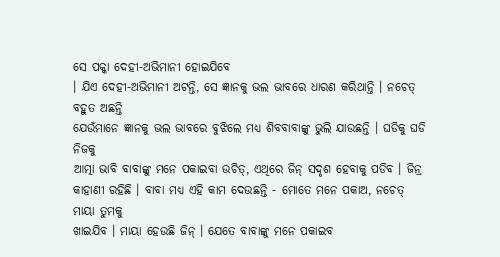ସେ ପକ୍କା ଦେହୀ-ଅଭିମାନୀ ହୋଇଯିବେ
। ଯିଏ ଦେହୀ-ଅଭିମାନୀ ଅଟନ୍ତି, ସେ ଜ୍ଞାନକୁ ଭଲ ଭାବରେ ଧାରଣ କରିଥାନ୍ତି । ନଚେତ୍ ବହୁତ ଅଛନ୍ତି
ଯେଉଁମାନେ ଜ୍ଞାନକୁ ଭଲ ଭାବରେ ବୁଝିଲେ ମଧ୍ୟ ଶିବବାବାଙ୍କୁ ଭୁଲି ଯାଉଛନ୍ତି । ଘଡିକୁ ଘଡି ନିଜକୁ
ଆତ୍ମା ଭାବି ବାବାଙ୍କୁ ମନେ ପକାଇବା ଉଚିତ୍, ଏଥିରେ ଜିନ୍ ସଦୃଶ ହେବାକୁ ପଡିବ । ଜିନ୍ର
କାହାଣୀ ରହିଛି । ବାବା ମଧ୍ୟ ଏହି କାମ ଦେଉଛନ୍ତି - ମୋତେ ମନେ ପକାଅ, ନଚେତ୍ ମାୟା ତୁମକୁ
ଖାଇଯିବ । ମାୟା ହେଉଛି ଜିନ୍ । ଯେତେ ବାବାଙ୍କୁ ମନେ ପକାଇବ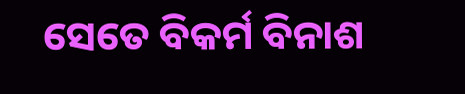ସେତେ ବିକର୍ମ ବିନାଶ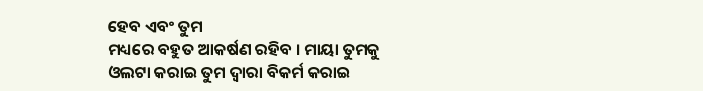ହେବ ଏବଂ ତୁମ
ମଧ୍ୟରେ ବହୁତ ଆକର୍ଷଣ ରହିବ । ମାୟା ତୁମକୁ ଓଲଟା କରାଇ ତୁମ ଦ୍ୱାରା ବିକର୍ମ କରାଇ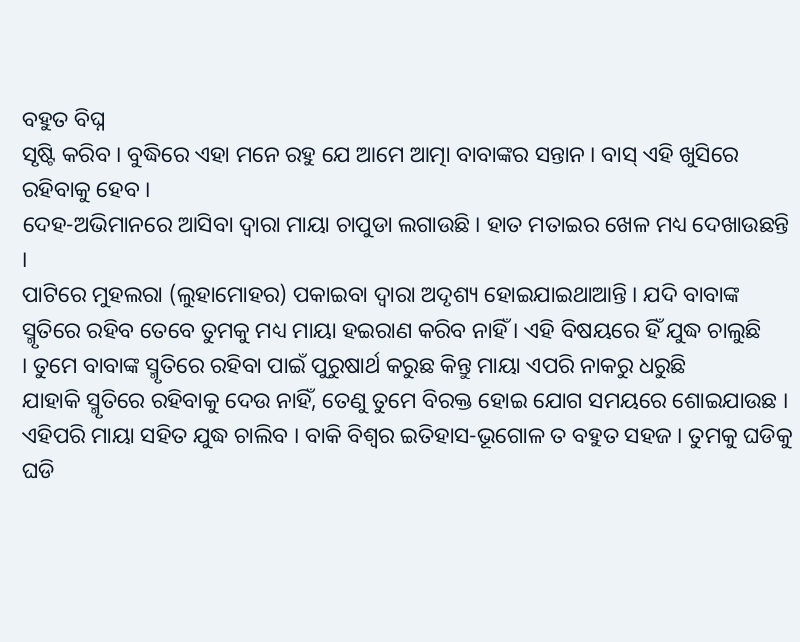ବହୁତ ବିଘ୍ନ
ସୃଷ୍ଟି କରିବ । ବୁଦ୍ଧିରେ ଏହା ମନେ ରହୁ ଯେ ଆମେ ଆତ୍ମା ବାବାଙ୍କର ସନ୍ତାନ । ବାସ୍ ଏହି ଖୁସିରେ
ରହିବାକୁ ହେବ ।
ଦେହ-ଅଭିମାନରେ ଆସିବା ଦ୍ୱାରା ମାୟା ଚାପୁଡା ଲଗାଉଛି । ହାତ ମତାଇର ଖେଳ ମଧ୍ୟ ଦେଖାଉଛନ୍ତି ।
ପାଟିରେ ମୁହଲରା (ଲୁହାମୋହର) ପକାଇବା ଦ୍ୱାରା ଅଦୃଶ୍ୟ ହୋଇଯାଇଥାଆନ୍ତି । ଯଦି ବାବାଙ୍କ
ସ୍ମୃତିରେ ରହିବ ତେବେ ତୁମକୁ ମଧ୍ୟ ମାୟା ହଇରାଣ କରିବ ନାହିଁ । ଏହି ବିଷୟରେ ହିଁ ଯୁଦ୍ଧ ଚାଲୁଛି
। ତୁମେ ବାବାଙ୍କ ସ୍ମୃତିରେ ରହିବା ପାଇଁ ପୁରୁଷାର୍ଥ କରୁଛ କିନ୍ତୁ ମାୟା ଏପରି ନାକରୁ ଧରୁଛି
ଯାହାକି ସ୍ମୃତିରେ ରହିବାକୁ ଦେଉ ନାହିଁ, ତେଣୁ ତୁମେ ବିରକ୍ତ ହୋଇ ଯୋଗ ସମୟରେ ଶୋଇଯାଉଛ ।
ଏହିପରି ମାୟା ସହିତ ଯୁଦ୍ଧ ଚାଲିବ । ବାକି ବିଶ୍ୱର ଇତିହାସ-ଭୂଗୋଳ ତ ବହୁତ ସହଜ । ତୁମକୁ ଘଡିକୁ
ଘଡି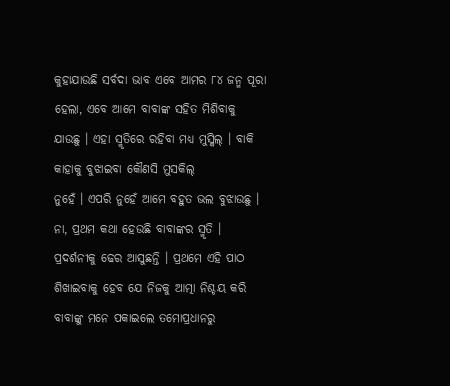କୁହାଯାଉଛି ସର୍ବଦା ଭାବ ଏବେ ଆମର ୮୪ ଜନ୍ମ ପୂରା ହେଲା, ଏବେ ଆମେ ବାବାଙ୍କ ସହିତ ମିଶିବାକୁ
ଯାଉଛୁ । ଏହା ସ୍ମୃତିରେ ରହିବା ମଧ୍ୟ ମୁସ୍କିଲ୍ । ବାକି କାହାକୁ ବୁଝାଇବା କୌଣସି ମୁସକିଲ୍
ନୁହେଁ । ଏପରି ନୁହେଁ ଆମେ ବହୁତ ଭଲ ବୁଝାଉଛୁ । ନା, ପ୍ରଥମ କଥା ହେଉଛି ବାବାଙ୍କର ସ୍ମୃତି ।
ପ୍ରଦର୍ଶନୀକୁ ଢେର ଆସୁଛନ୍ତି । ପ୍ରଥମେ ଏହି ପାଠ ଶିଖାଇବାକୁ ହେବ ଯେ ନିଜକୁ ଆତ୍ମା ନିଶ୍ଚୟ କରି
ବାବାଙ୍କୁ ମନେ ପକାଇଲେ ତମୋପ୍ରଧାନରୁ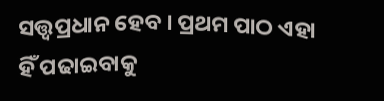ସତ୍ତ୍ୱପ୍ରଧାନ ହେବ । ପ୍ରଥମ ପାଠ ଏହା ହିଁ ପଢାଇବାକୁ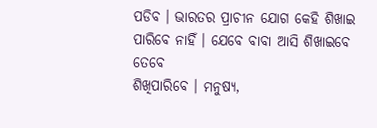ପଡିବ । ଭାରତର ପ୍ରାଚୀନ ଯୋଗ କେହି ଶିଖାଇ ପାରିବେ ନାହିଁ । ଯେବେ ବାବା ଆସି ଶିଖାଇବେ ତେବେ
ଶିଖିପାରିବେ । ମନୁଷ୍ୟ,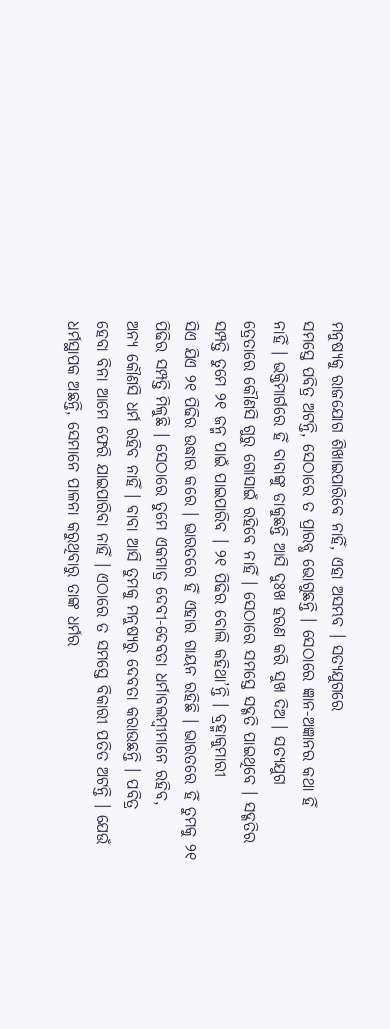ମନୁଷ୍ୟକୁ ରାଜଯୋଗ ଶିଖାଇପାରିବେ ନାହିଁ, ଏହା ଅସମ୍ଭବ । ସତ୍ୟଯୁଗରେ
ସମସ୍ତେ ପବିତ୍ର ଅଟନ୍ତି, ସେଠାରେ ତ ପ୍ରାରବ୍ଧ ଭୋଗୁଛନ୍ତି । ସେଠାରେ ଜ୍ଞାନ-ଅଜ୍ଞାନର କଥା ହିଁ
ନାହିଁ । ଭକ୍ତିମାର୍ଗରେ ହିଁ ବାବାଙ୍କୁ ଡାକୁଛନ୍ତି ଆସି ଦୁଃଖ ହରଣ କରି ସୁଖ ଦିଅ । ସତ୍ୟଯୁଗ
ତ୍ରେତାରେ କୌଣସି ଗୁରୁ ଗୋସାଇଁ ରହିବେ ନାହିଁ । ସେଠାରେ ସମସ୍ତେ ସଦ୍ଗତି ପାଇଥିବେ । ସଦ୍ଗତିର
ସମ୍ପତ୍ତି ତୁମେ ୨୧ ଜନ୍ମ ପାଇଁ ପାଇପାରିବ । ୨୧ ପିଢିର ବୋଲି କହିଥା’ନ୍ତି । ବ୍ରହ୍ମାକୁମାରୀ
ସିଏ ଯିଏ ୨୧ ପିଢିର ଉଦ୍ଧାର କରେ । ଭାରତରେ ହିଁ ଏହାର ଗାୟନ ରହିଛି । ଭାରତରେ ହିଁ ତୁମକୁ ୨୧
ପିଢିର ସମ୍ପତ୍ତି ମିଳୁଛି । ସେଠାରେ ତୁମେ ଏକମାତ୍ର ଦେବୀ-ଦେବତା ଧର୍ମାବଲମ୍ବୀମାନେ ରହିବ,
ଅନ୍ୟ କୌଣସି ଧର୍ମ ରହିବ ନାହିଁ । ବାବା ଆସି ତୁମକୁ ମନୁଷ୍ୟରୁ ଦେବତା କରାଉଛନ୍ତି । ପବିତ୍ର
ହେବା ବିନା ଆମେ ଫେରି ଯାଇପାରିବା ନାହିଁ । ଏଠାରେ ତ ସମସ୍ତେ ବିକାରୀ ପତିତ ଅଟନ୍ତି । ଯେଉଁ
ଧର୍ମସ୍ଥାପକ ଅଛନ୍ତି, ସେମାନେ ପାଳନା କରୁଥିବାରୁ ତାଙ୍କ ଧର୍ମର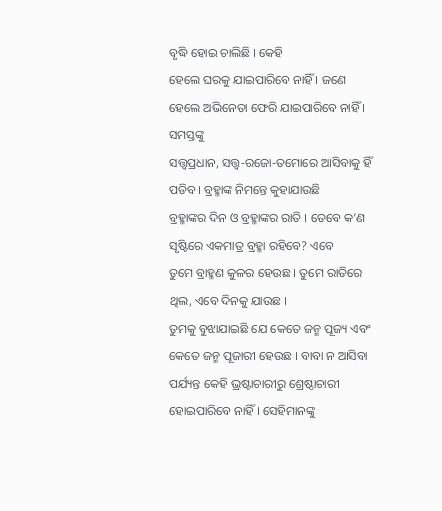ବୃଦ୍ଧି ହୋଇ ଚାଲିଛି । କେହି
ହେଲେ ଘରକୁ ଯାଇପାରିବେ ନାହିଁ । ଜଣେ ହେଲେ ଅଭିନେତା ଫେରି ଯାଇପାରିବେ ନାହିଁ । ସମସ୍ତଙ୍କୁ
ସତ୍ତ୍ୱପ୍ରଧାନ, ସତ୍ତ୍ୱ-ରଜୋ-ତମୋରେ ଆସିବାକୁ ହିଁ ପଡିବ । ବ୍ରହ୍ମାଙ୍କ ନିମନ୍ତେ କୁହାଯାଉଛି
ବ୍ରହ୍ମାଙ୍କର ଦିନ ଓ ବ୍ରହ୍ମାଙ୍କର ରାତି । ତେବେ କ’ଣ ସୃଷ୍ଟିରେ ଏକମାତ୍ର ବ୍ରହ୍ମା ରହିବେ? ଏବେ
ତୁମେ ବ୍ରାହ୍ମଣ କୁଳର ହେଉଛ । ତୁମେ ରାତିରେ ଥିଲ, ଏବେ ଦିନକୁ ଯାଉଛ ।
ତୁମକୁ ବୁଝାଯାଇଛି ଯେ କେତେ ଜନ୍ମ ପୂଜ୍ୟ ଏବଂ କେତେ ଜନ୍ମ ପୂଜାରୀ ହେଉଛ । ବାବା ନ ଆସିବା
ପର୍ଯ୍ୟନ୍ତ କେହି ଭ୍ରଷ୍ଟାଚାରୀରୁ ଶ୍ରେଷ୍ଠାଚାରୀ ହୋଇପାରିବେ ନାହିଁ । ସେହିମାନଙ୍କୁ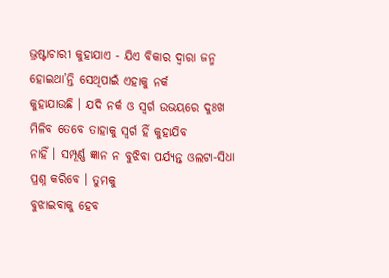ଭ୍ରଷ୍ଟାଚାରୀ କୁହାଯାଏ - ଯିଏ ବିକାର ଦ୍ୱାରା ଜନ୍ମ ହୋଇଥା’ନ୍ତି ସେଥିପାଇଁ ଏହାକୁ ନର୍କ
କୁହାଯାଉଛି । ଯଦି ନର୍କ ଓ ସ୍ୱର୍ଗ ଉଭୟରେ ଦୁଃଖ ମିଳିବ ତେବେ ତାହାକୁ ସ୍ୱର୍ଗ ହିଁ କୁହାଯିବ
ନାହିଁ । ସମ୍ପୂର୍ଣ୍ଣ ଜ୍ଞାନ ନ ବୁଝିବା ପର୍ଯ୍ୟନ୍ତ ଓଲଟା-ସିଧା ପ୍ରଶ୍ନ କରିବେ । ତୁମକୁ
ବୁଝାଇବାକୁ ହେବ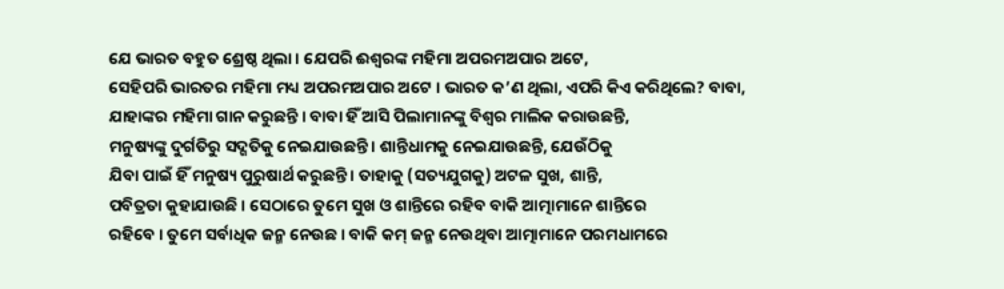ଯେ ଭାରତ ବହୁତ ଶ୍ରେଷ୍ଠ ଥିଲା । ଯେପରି ଈଶ୍ୱରଙ୍କ ମହିମା ଅପରମଅପାର ଅଟେ,
ସେହିପରି ଭାରତର ମହିମା ମଧ୍ୟ ଅପରମଅପାର ଅଟେ । ଭାରତ କ’ଣ ଥିଲା, ଏପରି କିଏ କରିଥିଲେ? ବାବା,
ଯାହାଙ୍କର ମହିମା ଗାନ କରୁଛନ୍ତି । ବାବା ହିଁ ଆସି ପିଲାମାନଙ୍କୁ ବିଶ୍ୱର ମାଲିକ କରାଉଛନ୍ତି,
ମନୁଷ୍ୟଙ୍କୁ ଦୁର୍ଗତିରୁ ସଦ୍ଗତିକୁ ନେଇଯାଉଛନ୍ତି । ଶାନ୍ତିଧାମକୁ ନେଇଯାଉଛନ୍ତି, ଯେଉଁଠିକୁ
ଯିବା ପାଇଁ ହିଁ ମନୁଷ୍ୟ ପୁରୁଷାର୍ଥ କରୁଛନ୍ତି । ତାହାକୁ (ସତ୍ୟଯୁଗକୁ) ଅଟଳ ସୁଖ, ଶାନ୍ତି,
ପବିତ୍ରତା କୁହାଯାଉଛି । ସେଠାରେ ତୁମେ ସୁଖ ଓ ଶାନ୍ତିରେ ରହିବ ବାକି ଆତ୍ମାମାନେ ଶାନ୍ତିରେ
ରହିବେ । ତୁମେ ସର୍ବାଧିକ ଜନ୍ମ ନେଉଛ । ବାକି କମ୍ ଜନ୍ମ ନେଉଥିବା ଆତ୍ମାମାନେ ପରମଧାମରେ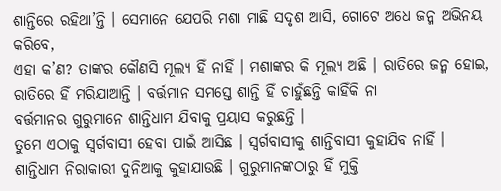ଶାନ୍ତିରେ ରହିଥା’ନ୍ତି । ସେମାନେ ଯେପରି ମଶା ମାଛି ସଦୃଶ ଆସି, ଗୋଟେ ଅଧେ ଜନ୍ମ ଅଭିନୟ କରିବେ,
ଏହା କ’ଣ? ତାଙ୍କର କୌଣସି ମୂଲ୍ୟ ହିଁ ନାହିଁ । ମଶାଙ୍କର କି ମୂଲ୍ୟ ଅଛି । ରାତିରେ ଜନ୍ମ ହୋଇ,
ରାତିରେ ହିଁ ମରିଯାଆନ୍ତି । ବର୍ତ୍ତମାନ ସମସ୍ତେ ଶାନ୍ତି ହିଁ ଚାହୁଁଛନ୍ତି କାହିଁକି ନା
ବର୍ତ୍ତମାନର ଗୁରୁମାନେ ଶାନ୍ତିଧାମ ଯିବାକୁ ପ୍ରୟାସ କରୁଛନ୍ତି ।
ତୁମେ ଏଠାକୁ ସ୍ୱର୍ଗବାସୀ ହେବା ପାଇଁ ଆସିଛ । ସ୍ୱର୍ଗବାସୀକୁ ଶାନ୍ତିବାସୀ କୁହାଯିବ ନାହିଁ ।
ଶାନ୍ତିଧାମ ନିରାକାରୀ ଦୁନିଆକୁ କୁହାଯାଉଛି । ଗୁରୁମାନଙ୍କଠାରୁ ହିଁ ମୁକ୍ତି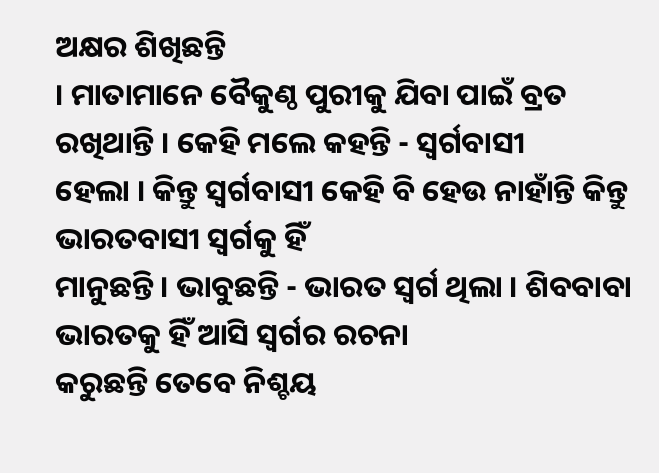ଅକ୍ଷର ଶିଖିଛନ୍ତି
। ମାତାମାନେ ବୈକୁଣ୍ଠ ପୁରୀକୁ ଯିବା ପାଇଁ ବ୍ରତ ରଖିଥାନ୍ତି । କେହି ମଲେ କହନ୍ତି - ସ୍ୱର୍ଗବାସୀ
ହେଲା । କିନ୍ତୁ ସ୍ୱର୍ଗବାସୀ କେହି ବି ହେଉ ନାହାଁନ୍ତି କିନ୍ତୁ ଭାରତବାସୀ ସ୍ୱର୍ଗକୁ ହିଁ
ମାନୁଛନ୍ତି । ଭାବୁଛନ୍ତି - ଭାରତ ସ୍ୱର୍ଗ ଥିଲା । ଶିବବାବା ଭାରତକୁ ହିଁ ଆସି ସ୍ୱର୍ଗର ରଚନା
କରୁଛନ୍ତି ତେବେ ନିଶ୍ଚୟ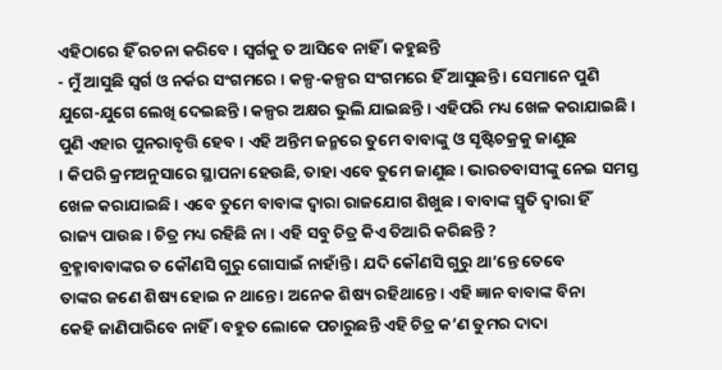ଏହିଠାରେ ହିଁ ରଚନା କରିବେ । ସ୍ୱର୍ଗକୁ ତ ଆସିବେ ନାହିଁ । କହୁଛନ୍ତି
- ମୁଁ ଆସୁଛି ସ୍ୱର୍ଗ ଓ ନର୍କର ସଂଗମରେ । କଳ୍ପ-କଳ୍ପର ସଂଗମରେ ହିଁ ଆସୁଛନ୍ତି । ସେମାନେ ପୁଣି
ଯୁଗେ-ଯୁଗେ ଲେଖି ଦେଇଛନ୍ତି । କଳ୍ପର ଅକ୍ଷର ଭୁଲି ଯାଇଛନ୍ତି । ଏହିପରି ମଧ୍ୟ ଖେଳ କରାଯାଇଛି ।
ପୁଣି ଏହାର ପୁନରାବୃତ୍ତି ହେବ । ଏହି ଅନ୍ତିମ ଜନ୍ମରେ ତୁମେ ବାବାଙ୍କୁ ଓ ସୃଷ୍ଟିଚକ୍ରକୁ ଜାଣୁଛ
। କିପରି କ୍ରମଅନୁସାରେ ସ୍ଥାପନା ହେଉଛି, ତାହା ଏବେ ତୁମେ ଜାଣୁଛ । ଭାରତବାସୀଙ୍କୁ ନେଇ ସମସ୍ତ
ଖେଳ କରାଯାଇଛି । ଏବେ ତୁମେ ବାବାଙ୍କ ଦ୍ୱାରା ରାଜଯୋଗ ଶିଖୁଛ । ବାବାଙ୍କ ସ୍ମୃତି ଦ୍ୱାରା ହିଁ
ରାଜ୍ୟ ପାଉଛ । ଚିତ୍ର ମଧ୍ୟ ରହିଛି ନା । ଏହି ସବୁ ଚିତ୍ର କିଏ ତିଆରି କରିଛନ୍ତି ?
ବ୍ରହ୍ମାବାବାଙ୍କର ତ କୌଣସି ଗୁରୁ ଗୋସାଇଁ ନାହାଁନ୍ତି । ଯଦି କୌଣସି ଗୁରୁ ଥା’ନ୍ତେ ତେବେ
ତାଙ୍କର ଜଣେ ଶିଷ୍ୟ ହୋଇ ନ ଥାନ୍ତେ । ଅନେକ ଶିଷ୍ୟ ରହିଥାନ୍ତେ । ଏହି ଜ୍ଞାନ ବାବାଙ୍କ ବିନା
କେହି ଜାଣିପାରିବେ ନାହିଁ । ବହୁତ ଲୋକେ ପଚାରୁଛନ୍ତି ଏହି ଚିତ୍ର କ’ଣ ତୁମର ଦାଦା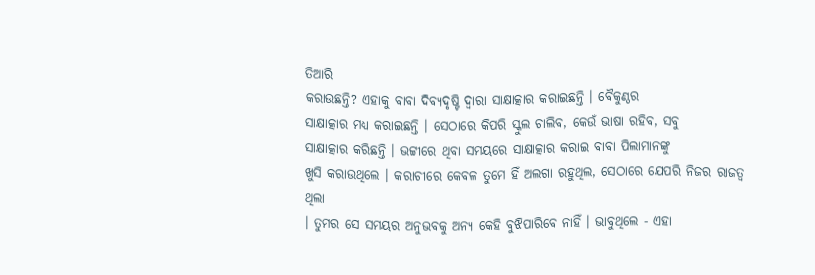ତିଆରି
କରାଉଛନ୍ତି? ଏହାକୁ ବାବା ଦିବ୍ୟଦୃଷ୍ଟି ଦ୍ୱାରା ସାକ୍ଷାତ୍କାର କରାଇଛନ୍ତି । ବୈକୁଣ୍ଠର
ସାକ୍ଷାତ୍କାର ମଧ୍ୟ କରାଇଛନ୍ତି । ସେଠାରେ କିପରି ସ୍କୁଲ ଚାଲିବ, କେଉଁ ଭାଷା ରହିବ, ସବୁ
ସାକ୍ଷାତ୍କାର କରିଛନ୍ତି । ଭଟ୍ଟୀରେ ଥିବା ସମୟରେ ସାକ୍ଷାତ୍କାର କରାଇ ବାବା ପିଲାମାନଙ୍କୁ
ଖୁସି କରାଉଥିଲେ । କରାଚୀରେ କେବଳ ତୁମେ ହିଁ ଅଲଗା ରହୁଥିଲ, ସେଠାରେ ଯେପରି ନିଜର ରାଜତ୍ୱ ଥିଲା
। ତୁମର ସେ ସମୟର ଅନୁଭବକୁ ଅନ୍ୟ କେହି ବୁଝିପାରିବେ ନାହିଁ । ଭାବୁଥିଲେ - ଏହା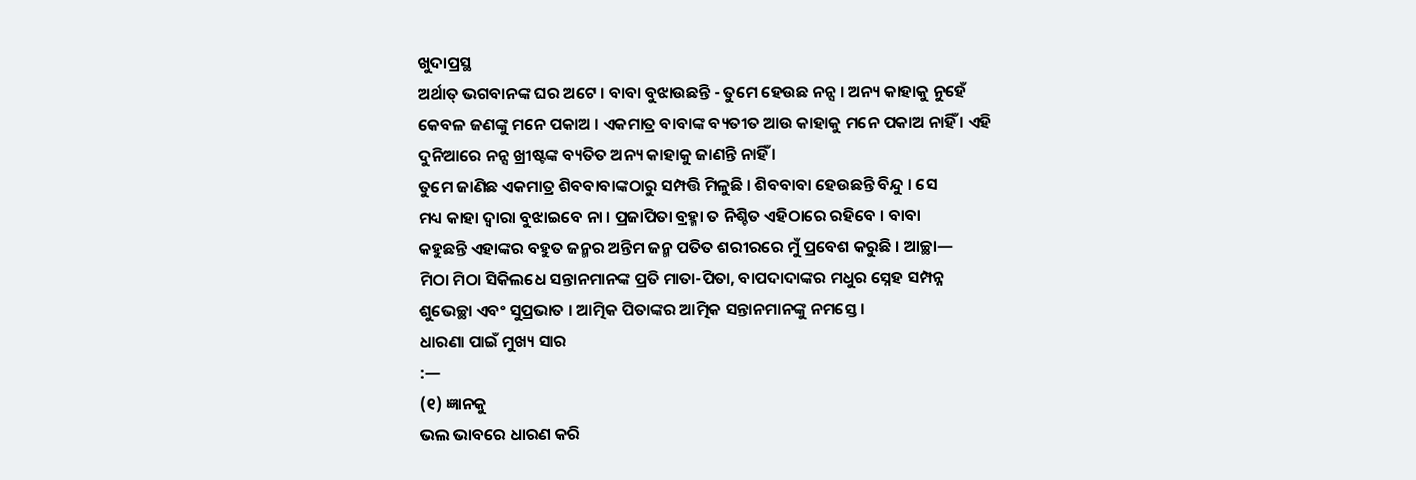ଖୁଦାପ୍ରସ୍ଥ
ଅର୍ଥାତ୍ ଭଗବାନଙ୍କ ଘର ଅଟେ । ବାବା ବୁଝାଉଛନ୍ତି - ତୁମେ ହେଉଛ ନନ୍ସ । ଅନ୍ୟ କାହାକୁ ନୁହେଁ
କେବଳ ଜଣଙ୍କୁ ମନେ ପକାଅ । ଏକମାତ୍ର ବାବାଙ୍କ ବ୍ୟତୀତ ଆଉ କାହାକୁ ମନେ ପକାଅ ନାହିଁ । ଏହି
ଦୁନିଆରେ ନନ୍ସ ଖ୍ରୀଷ୍ଟଙ୍କ ବ୍ୟତିତ ଅନ୍ୟ କାହାକୁ ଜାଣନ୍ତି ନାହିଁ ।
ତୁମେ ଜାଣିଛ ଏକମାତ୍ର ଶିବବାବାଙ୍କଠାରୁ ସମ୍ପତ୍ତି ମିଳୁଛି । ଶିବବାବା ହେଉଛନ୍ତି ବିନ୍ଦୁ । ସେ
ମଧ୍ୟ କାହା ଦ୍ୱାରା ବୁଝାଇବେ ନା । ପ୍ରଜାପିତା ବ୍ରହ୍ମା ତ ନିଶ୍ଚିତ ଏହିଠାରେ ରହିବେ । ବାବା
କହୁଛନ୍ତି ଏହାଙ୍କର ବହୁତ ଜନ୍ମର ଅନ୍ତିମ ଜନ୍ମ ପତିତ ଶରୀରରେ ମୁଁ ପ୍ରବେଶ କରୁଛି । ଆଚ୍ଛା—
ମିଠା ମିଠା ସିକିଲଧେ ସନ୍ତାନମାନଙ୍କ ପ୍ରତି ମାତା-ପିତା, ବାପଦାଦାଙ୍କର ମଧୁର ସ୍ନେହ ସମ୍ପନ୍ନ
ଶୁଭେଚ୍ଛା ଏବଂ ସୁପ୍ରଭାତ । ଆତ୍ମିକ ପିତାଙ୍କର ଆତ୍ମିକ ସନ୍ତାନମାନଙ୍କୁ ନମସ୍ତେ ।
ଧାରଣା ପାଇଁ ମୁଖ୍ୟ ସାର
:—
(୧) ଜ୍ଞାନକୁ
ଭଲ ଭାବରେ ଧାରଣ କରି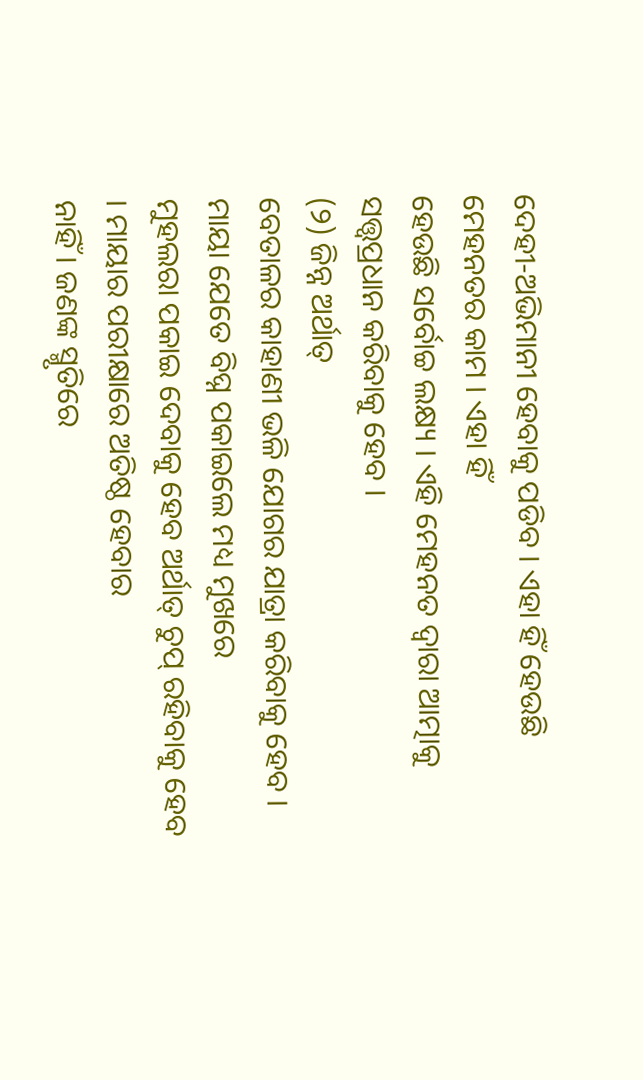ଦେହୀ-ଅଭିମାନୀ ହେବାକୁ ପଡିବ । ଏହା ହିଁ ହେଉଛି ମେହନତର କାମ । ଏହା ହିଁ
ହେଉଛି ସର୍ବୋଚ୍ଚ ଲକ୍ଷ୍ୟ । ଏହି ମେହନତ ଦ୍ୱାରା ଆତ୍ମାକୁ ସତ୍ତ୍ୱପ୍ରଧାନ କରିବାକୁ ହେବ ।
(୨) ଜିନ୍ନ ଅର୍ଥାତ୍
ବେତାଳର କାହାଣୀ ଭଳି ଯୋଗର ଯାତ୍ରା କରିବାକୁ ହେବ । ମାୟା ଯେତେ ବିଘ୍ନ ପକାଇଲେ ମଧ୍ୟ ମୁଖରେ
ମୁହଲରା ପକାଇ ଦେବାକୁ ହେବ ଅର୍ଥାତ୍ ଚୁପ୍ ରହିବାକୁ ହେବ । ମାୟାର ପରୀକ୍ଷାରେ ଅତିଷ୍ଠ ହେବାର
ନାହିଁ । ଜଣଙ୍କ ସ୍ମୃତିରେ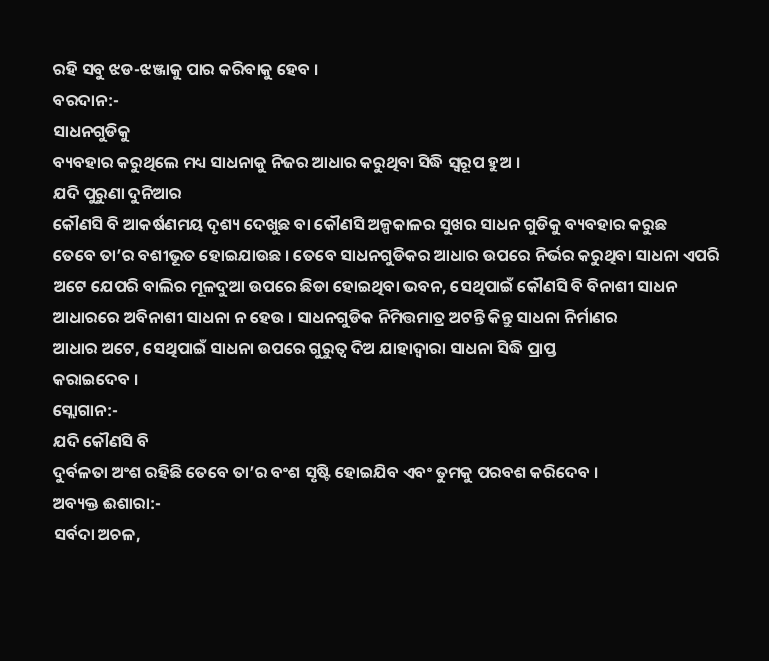ରହି ସବୁ ଝଡ-ଝଞ୍ଜାକୁ ପାର କରିବାକୁ ହେବ ।
ବରଦାନ:-
ସାଧନଗୁଡିକୁ
ବ୍ୟବହାର କରୁଥିଲେ ମଧ୍ୟ ସାଧନାକୁ ନିଜର ଆଧାର କରୁଥିବା ସିଦ୍ଧି ସ୍ୱରୂପ ହୁଅ ।
ଯଦି ପୁରୁଣା ଦୁନିଆର
କୌଣସି ବି ଆକର୍ଷଣମୟ ଦୃଶ୍ୟ ଦେଖୁଛ ବା କୌଣସି ଅଳ୍ପକାଳର ସୁଖର ସାଧନ ଗୁଡିକୁ ବ୍ୟବହାର କରୁଛ
ତେବେ ତା’ର ବଶୀଭୂତ ହୋଇଯାଉଛ । ତେବେ ସାଧନଗୁଡିକର ଆଧାର ଉପରେ ନିର୍ଭର କରୁଥିବା ସାଧନା ଏପରି
ଅଟେ ଯେପରି ବାଲିର ମୂଳଦୁଆ ଉପରେ ଛିଡା ହୋଇଥିବା ଭବନ, ସେଥିପାଇଁ କୌଣସି ବି ବିନାଶୀ ସାଧନ
ଆଧାରରେ ଅବିନାଶୀ ସାଧନା ନ ହେଉ । ସାଧନଗୁଡିକ ନିମିତ୍ତମାତ୍ର ଅଟନ୍ତି କିନ୍ତୁ ସାଧନା ନିର୍ମାଣର
ଆଧାର ଅଟେ, ସେଥିପାଇଁ ସାଧନା ଉପରେ ଗୁରୁତ୍ୱ ଦିଅ ଯାହାଦ୍ୱାରା ସାଧନା ସିଦ୍ଧି ପ୍ରାପ୍ତ
କରାଇଦେବ ।
ସ୍ଲୋଗାନ:-
ଯଦି କୌଣସି ବି
ଦୁର୍ବଳତା ଅଂଶ ରହିଛି ତେବେ ତା’ର ବଂଶ ସୃଷ୍ଟି ହୋଇଯିବ ଏବଂ ତୁମକୁ ପରବଶ କରିଦେବ ।
ଅବ୍ୟକ୍ତ ଈଶାରା:-
ସର୍ବଦା ଅଚଳ,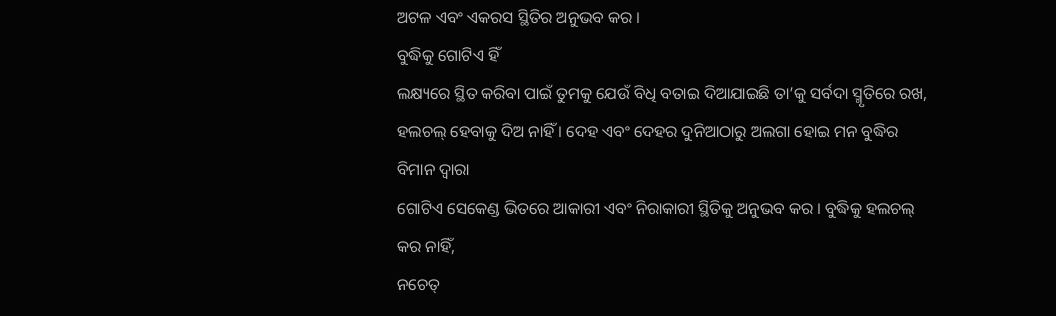ଅଟଳ ଏବଂ ଏକରସ ସ୍ଥିତିର ଅନୁଭବ କର ।
ବୁଦ୍ଧିକୁ ଗୋଟିଏ ହିଁ
ଲକ୍ଷ୍ୟରେ ସ୍ଥିତ କରିବା ପାଇଁ ତୁମକୁ ଯେଉଁ ବିଧି ବତାଇ ଦିଆଯାଇଛି ତା’କୁ ସର୍ବଦା ସ୍ମୃତିରେ ରଖ,
ହଲଚଲ୍ ହେବାକୁ ଦିଅ ନାହିଁ । ଦେହ ଏବଂ ଦେହର ଦୁନିଆଠାରୁ ଅଲଗା ହୋଇ ମନ ବୁଦ୍ଧିର ବିମାନ ଦ୍ୱାରା
ଗୋଟିଏ ସେକେଣ୍ଡ ଭିତରେ ଆକାରୀ ଏବଂ ନିରାକାରୀ ସ୍ଥିତିକୁ ଅନୁଭବ କର । ବୁଦ୍ଧିକୁ ହଲଚଲ୍ କର ନାହିଁ,
ନଚେତ୍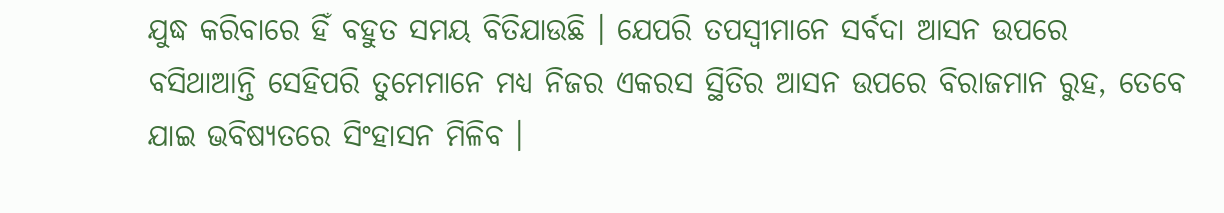ଯୁଦ୍ଧ କରିବାରେ ହିଁ ବହୁତ ସମୟ ବିତିଯାଉଛି । ଯେପରି ତପସ୍ୱୀମାନେ ସର୍ବଦା ଆସନ ଉପରେ
ବସିଥାଆନ୍ତି ସେହିପରି ତୁମେମାନେ ମଧ୍ୟ ନିଜର ଏକରସ ସ୍ଥିତିର ଆସନ ଉପରେ ବିରାଜମାନ ରୁହ, ତେବେ
ଯାଇ ଭବିଷ୍ୟତରେ ସିଂହାସନ ମିଳିବ ।